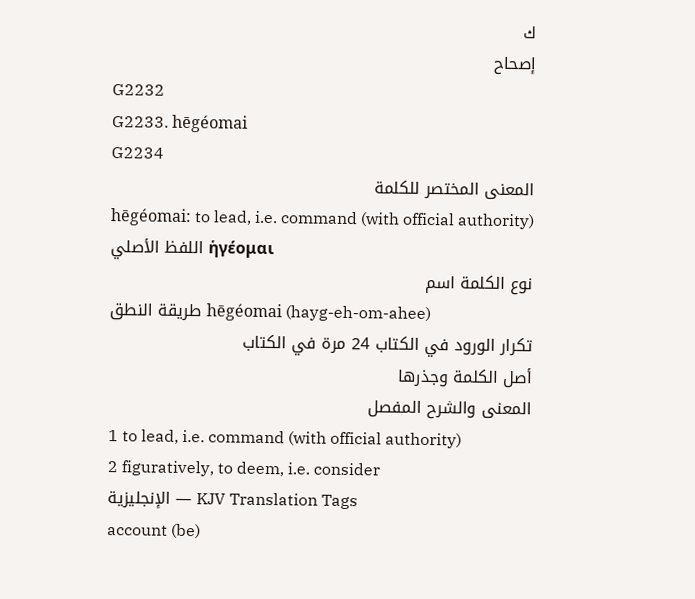ك
إصحاح
G2232
G2233. hēgéomai
G2234
المعنى المختصر للكلمة
hēgéomai: to lead, i.e. command (with official authority)
اللفظ الأصلي ἡγέομαι
نوع الكلمة اسم
طريقة النطق hēgéomai (hayg-eh-om-ahee)
تكرار الورود في الكتاب 24 مرة في الكتاب
أصل الكلمة وجذرها
المعنى والشرح المفصل
1 to lead, i.e. command (with official authority)
2 figuratively, to deem, i.e. consider
الإنجليزية — KJV Translation Tags
account (be)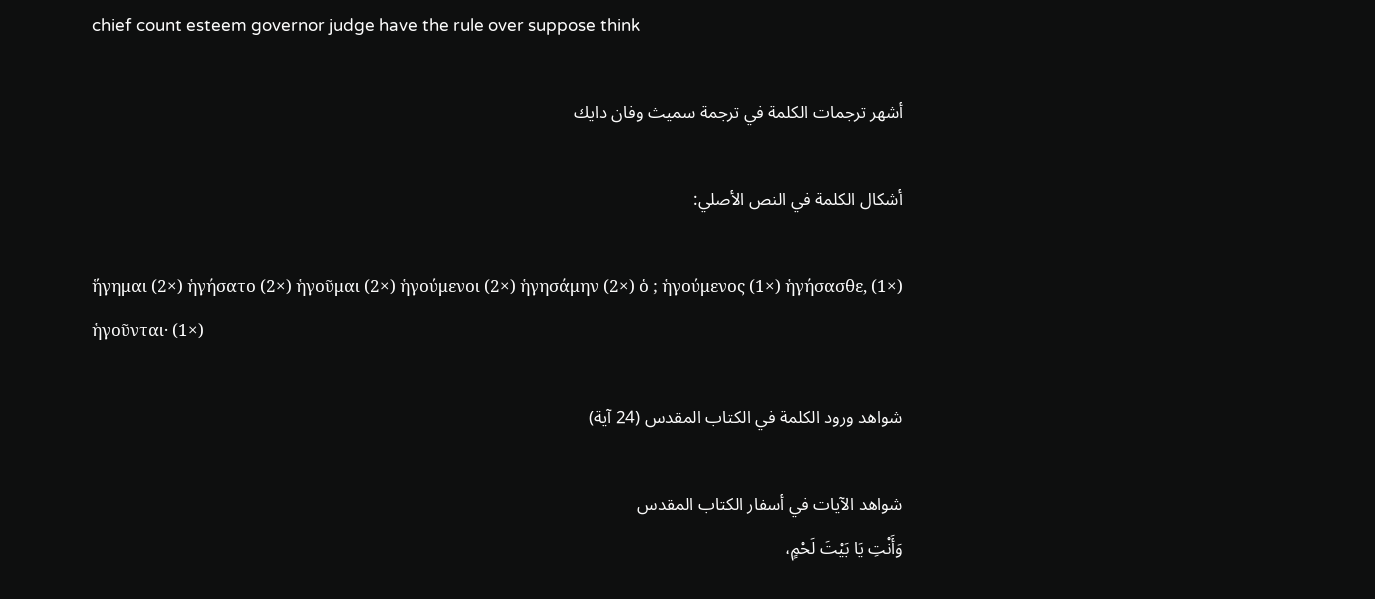chief count esteem governor judge have the rule over suppose think

أشهر ترجمات الكلمة في ترجمة سميث وفان دايك

أشكال الكلمة في النص الأصلي:

ἥγημαι (2×) ἡγήσατο (2×) ἡγοῦμαι (2×) ἡγούμενοι (2×) ἡγησάμην (2×) ὁ ; ἡγούμενος (1×) ἡγήσασθε, (1×) ἡγοῦνται· (1×)

شواهد ورود الكلمة في الكتاب المقدس (24 آية)

شواهد الآيات في أسفار الكتاب المقدس
وَأَنْتِ يَا بَيْتَ لَحْمٍ،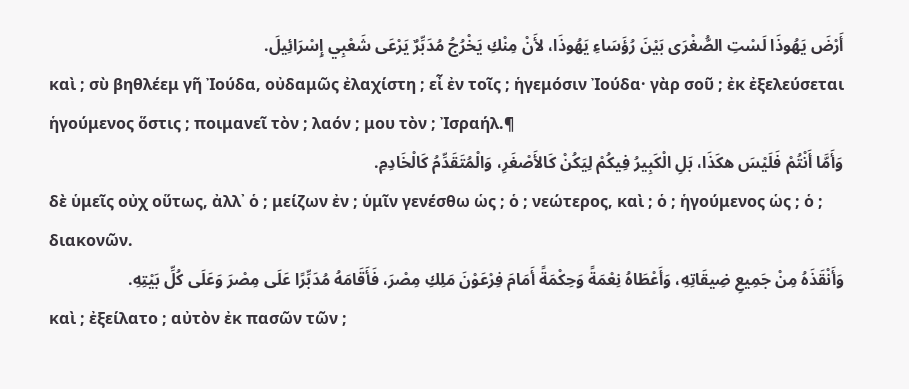أَرْضَ يَهُوذَا لَسْتِ الصُّغْرَى بَيْنَ رُؤَسَاءِ يَهُوذَا، لأَنْ مِنْكِ يَخْرُجُ مُدَبِّرٌ يَرْعَى شَعْبِي إِسْرَائِيلَ.
καὶ ; σὺ βηθλέεμ γῆ Ἰούδα, οὐδαμῶς ἐλαχίστη ; εἶ ἐν τοῖς ; ἡγεμόσιν Ἰούδα· γὰρ σοῦ ; ἐκ ἐξελεύσεται ἡγούμενος ὅστις ; ποιμανεῖ τὸν ; λαόν ; μου τὸν ; Ἰσραήλ.¶
وَأَمَّا أَنْتُمْ فَلَيْسَ هكَذَا، بَلِ الْكَبِيرُ فِيكُمْ لِيَكُنْ كَالأَصْغَرِ، وَالْمُتَقَدِّمُ كَالْخَادِمِ.
δὲ ὑμεῖς οὐχ οὕτως, ἀλλ᾽ ὁ ; μείζων ἐν ; ὑμῖν γενέσθω ὡς ; ὁ ; νεώτερος, καὶ ; ὁ ; ἡγούμενος ὡς ; ὁ ; διακονῶν.
وَأَنْقَذَهُ مِنْ جَمِيعِ ضِيقَاتِهِ، وَأَعْطَاهُ نِعْمَةً وَحِكْمَةً أَمَامَ فِرْعَوْنَ مَلِكِ مِصْرَ، فَأَقَامَهُ مُدَبِّرًا عَلَى مِصْرَ وَعَلَى كُلِّ بَيْتِهِ.
καὶ ; ἐξείλατο ; αὐτὸν ἐκ πασῶν τῶν ;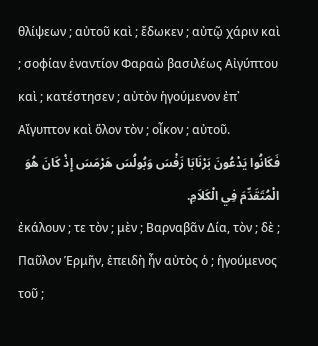θλίψεων ; αὐτοῦ καὶ ; ἔδωκεν ; αὐτῷ χάριν καὶ ; σοφίαν ἐναντίον Φαραὼ βασιλέως Αἰγύπτου καὶ ; κατέστησεν ; αὐτὸν ἡγούμενον ἐπ᾽ Αἴγυπτον καὶ ὅλον τὸν ; οἶκον ; αὐτοῦ.
فَكَانُوا يَدْعُونَ بَرْنَابَا زَفْسَ وَبُولُسَ هَرْمَسَ إِذْ كَانَ هُوَ الْمُتَقَدِّمَ فِي الْكَلاَمِ.
ἐκάλουν ; τε τὸν ; μὲν ; Βαρναβᾶν Δία, τὸν ; δὲ ; Παῦλον Ἑρμῆν, ἐπειδὴ ἦν αὐτὸς ὁ ; ἡγούμενος τοῦ ;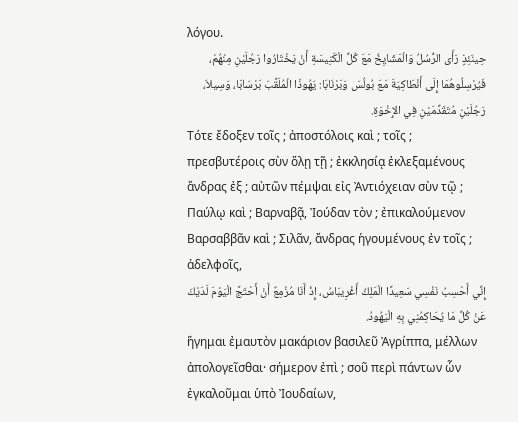λόγου.
حِينَئِذٍ رَأَى الرُّسُلُ وَالْمَشَايِخُ مَعَ كُلِّ الْكَنِيسَةِ أَنْ يَخْتَارُوا رَجُلَيْنِ مِنْهُمْ، فَيُرْسِلُوهُمَا إِلَى أَنْطَاكِيَةَ مَعَ بُولُسَ وَبَرْنَابَا: يَهُوذَا الْمُلَقَّبَ بَرْسَابَا، وَسِيلاَ، رَجُلَيْنِ مُتَقَدِّمَيْنِ فِي الإِخْوَةِ.
Τότε ἔδοξεν τοῖς ; ἀποστόλοις καὶ ; τοῖς ; πρεσβυτέροις σὺν ὅλῃ τῇ ; ἐκκλησίᾳ ἐκλεξαμένους ἄνδρας ἐξ ; αὐτῶν πέμψαι εἰς Ἀντιόχειαν σὺν τῷ ; Παύλῳ καὶ ; Βαρναβᾷ, Ἰούδαν τὸν ; ἐπικαλούμενον Βαρσαββᾶν καὶ ; Σιλᾶν, ἄνδρας ἡγουμένους ἐν τοῖς ; ἀδελφοῖς,
إِنِّي أَحْسِبُ نَفْسِي سَعِيدًا الْمَلِكُ أَغْرِيبَاسُ، إِذْ أَنَا مُزْمِعٌ أَنْ أَحْتَجَّ الْيَوْمَ لَدَيْكَ عَنْ كُلِّ مَا يُحَاكِمُنِي بِهِ الْيَهُودُ.
ἥγημαι ἐμαυτὸν μακάριον βασιλεῦ Ἀγρίππα, μέλλων ἀπολογεῖσθαι· σήμερον ἐπὶ ; σοῦ περὶ πάντων ὧν ἐγκαλοῦμαι ὑπὸ Ἰουδαίων,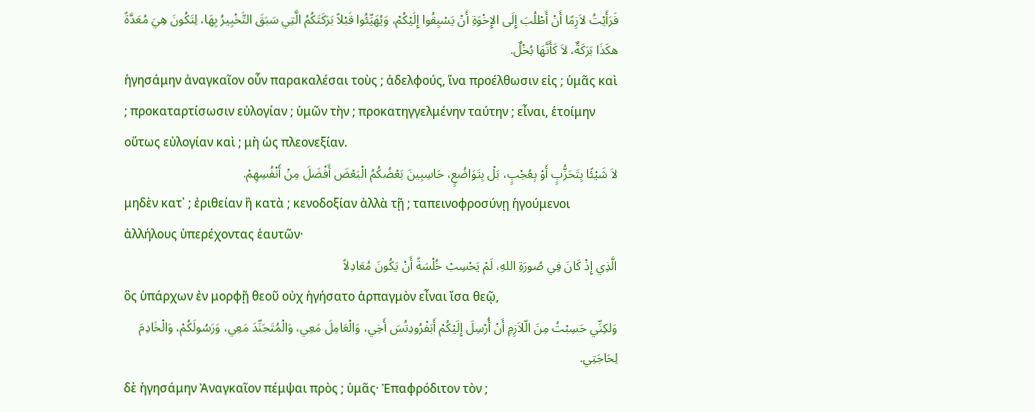فَرَأَيْتُ لاَزِمًا أَنْ أَطْلُبَ إِلَى الإِخْوَةِ أَنْ يَسْبِقُوا إِلَيْكُمْ، وَيُهَيِّئُوا قَبْلاً بَرَكَتَكُمُ الَّتِي سَبَقَ التَّخْبِيرُ بِهَا، لِتَكُونَ هِيَ مُعَدَّةً هكَذَا بَرَكَةٌ، لاَ كَأَنَّهَا بُخْلٌ.
ἡγησάμην ἀναγκαῖον οὖν παρακαλέσαι τοὺς ; ἀδελφούς, ἵνα προέλθωσιν εἰς ; ὑμᾶς καὶ ; προκαταρτίσωσιν εὐλογίαν ; ὑμῶν τὴν ; προκατηγγελμένην ταύτην ; εἶναι, ἑτοίμην οὕτως εὐλογίαν καὶ ; μὴ ὡς πλεονεξίαν.
لاَ شَيْئًا بِتَحَزُّبٍ أَوْ بِعُجْبٍ، بَلْ بِتَوَاضُعٍ، حَاسِبِينَ بَعْضُكُمُ الْبَعْضَ أَفْضَلَ مِنْ أَنْفُسِهِمْ.
μηδὲν κατ᾽ ; ἐριθείαν ἢ κατὰ ; κενοδοξίαν ἀλλὰ τῇ ; ταπεινοφροσύνῃ ἡγούμενοι ἀλλήλους ὑπερέχοντας ἑαυτῶν·
الَّذِي إِذْ كَانَ فِي صُورَةِ اللهِ، لَمْ يَحْسِبْ خُلْسَةً أَنْ يَكُونَ مُعَادِلاً
ὃς ὑπάρχων ἐν μορφῇ θεοῦ οὐχ ἡγήσατο ἁρπαγμὸν εἶναι ἴσα θεῷ,
وَلكِنِّي حَسِبْتُ مِنَ الّلاَزِمِ أَنْ أُرْسِلَ إِلَيْكُمْ أَبَفْرُودِتُسَ أَخِي، وَالْعَامِلَ مَعِي، وَالْمُتَجَنِّدَ مَعِي، وَرَسُولَكُمْ، وَالْخَادِمَ لِحَاجَتِي.
δὲ ἡγησάμην Ἀναγκαῖον πέμψαι πρὸς ; ὑμᾶς· Ἐπαφρόδιτον τὸν ;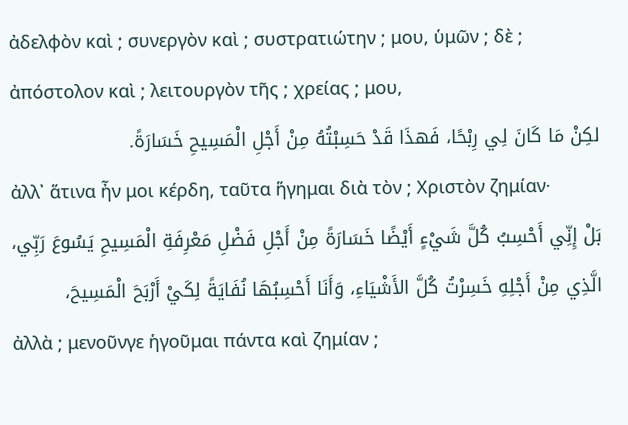ἀδελφὸν καὶ ; συνεργὸν καὶ ; συστρατιώτην ; μου, ὑμῶν ; δὲ ; ἀπόστολον καὶ ; λειτουργὸν τῆς ; χρείας ; μου,
لكِنْ مَا كَانَ لِي رِبْحًا، فَهذَا قَدْ حَسِبْتُهُ مِنْ أَجْلِ الْمَسِيحِ خَسَارَةً.
ἀλλ᾽ ἅτινα ἦν μοι κέρδη, ταῦτα ἥγημαι διὰ τὸν ; Χριστὸν ζημίαν·
بَلْ إِنِّي أَحْسِبُ كُلَّ شَيْءٍ أَيْضًا خَسَارَةً مِنْ أَجْلِ فَضْلِ مَعْرِفَةِ الْمَسِيحِ يَسُوعَ رَبِّي، الَّذِي مِنْ أَجْلِهِ خَسِرْتُ كُلَّ الأَشْيَاءِ، وَأَنَا أَحْسِبُهَا نُفَايَةً لِكَيْ أَرْبَحَ الْمَسِيحَ،
ἀλλὰ ; μενοῦνγε ἡγοῦμαι πάντα καὶ ζημίαν ;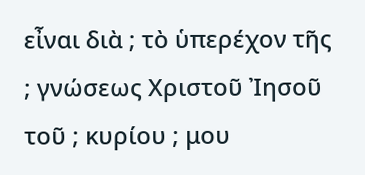εἶναι διὰ ; τὸ ὑπερέχον τῆς ; γνώσεως Χριστοῦ Ἰησοῦ τοῦ ; κυρίου ; μου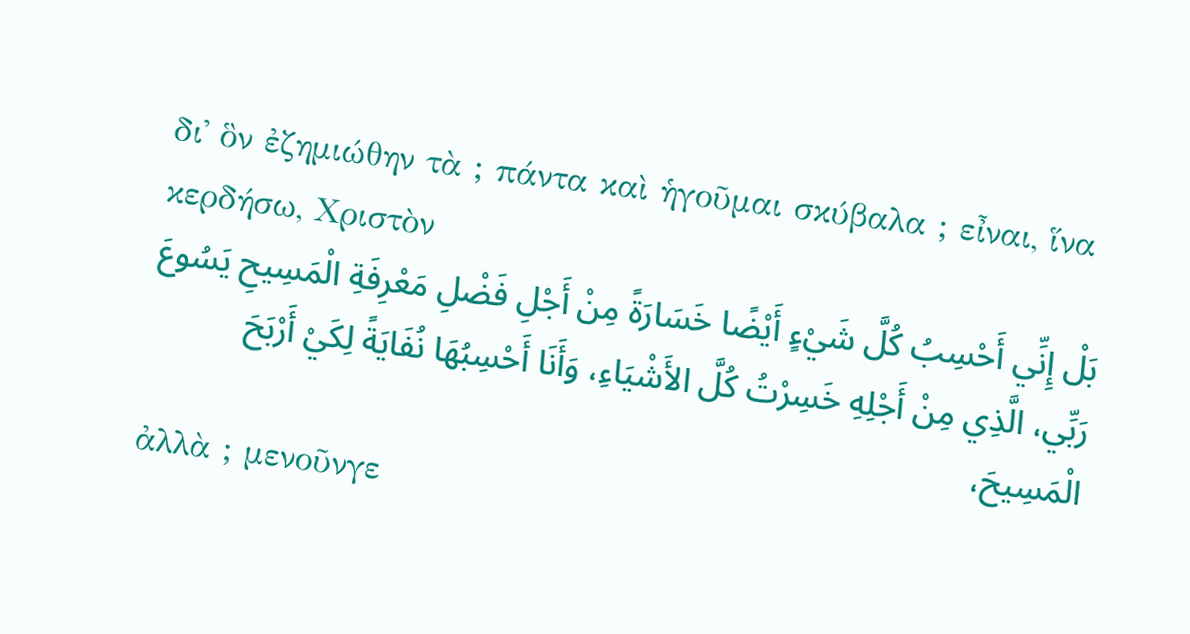δι᾽ ὃν ἐζημιώθην τὰ ; πάντα καὶ ἡγοῦμαι σκύβαλα ; εἶναι, ἵνα κερδήσω, Χριστὸν
بَلْ إِنِّي أَحْسِبُ كُلَّ شَيْءٍ أَيْضًا خَسَارَةً مِنْ أَجْلِ فَضْلِ مَعْرِفَةِ الْمَسِيحِ يَسُوعَ رَبِّي، الَّذِي مِنْ أَجْلِهِ خَسِرْتُ كُلَّ الأَشْيَاءِ، وَأَنَا أَحْسِبُهَا نُفَايَةً لِكَيْ أَرْبَحَ الْمَسِيحَ،
ἀλλὰ ; μενοῦνγε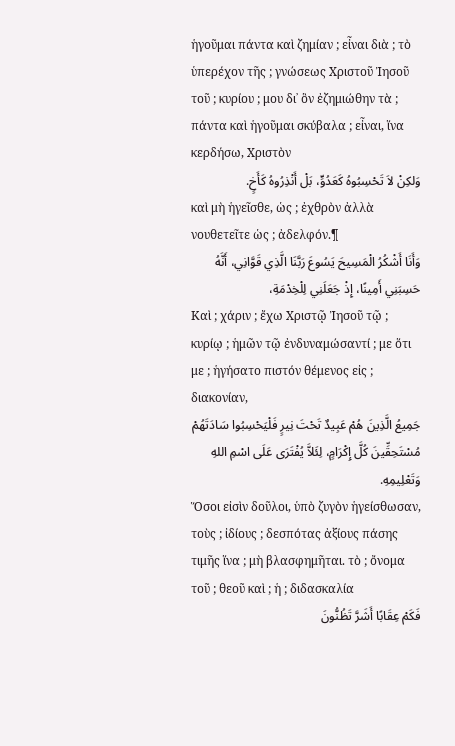ἡγοῦμαι πάντα καὶ ζημίαν ; εἶναι διὰ ; τὸ ὑπερέχον τῆς ; γνώσεως Χριστοῦ Ἰησοῦ τοῦ ; κυρίου ; μου δι᾽ ὃν ἐζημιώθην τὰ ; πάντα καὶ ἡγοῦμαι σκύβαλα ; εἶναι, ἵνα κερδήσω, Χριστὸν
وَلكِنْ لاَ تَحْسِبُوهُ كَعَدُوٍّ، بَلْ أَنْذِرُوهُ كَأَخٍ.
καὶ μὴ ἡγεῖσθε, ὡς ; ἐχθρὸν ἀλλὰ νουθετεῖτε ὡς ; ἀδελφόν.¶
وَأَنَا أَشْكُرُ الْمَسِيحَ يَسُوعَ رَبَّنَا الَّذِي قَوَّانِي، أَنَّهُ حَسِبَنِي أَمِينًا، إِذْ جَعَلَنِي لِلْخِدْمَةِ،
Καὶ ; χάριν ; ἔχω Χριστῷ Ἰησοῦ τῷ ; κυρίῳ ; ἡμῶν τῷ ἐνδυναμώσαντί ; με ὅτι με ; ἡγήσατο πιστόν θέμενος εἰς ; διακονίαν,
جَمِيعُ الَّذِينَ هُمْ عَبِيدٌ تَحْتَ نِيرٍ فَلْيَحْسِبُوا سَادَتَهُمْ مُسْتَحِقِّينَ كُلَّ إِكْرَامٍ، لِئَلاَّ يُفْتَرَى عَلَى اسْمِ اللهِ وَتَعْلِيمِهِ.
Ὅσοι εἰσὶν δοῦλοι, ὑπὸ ζυγὸν ἡγείσθωσαν, τοὺς ; ἰδίους ; δεσπότας ἀξίους πάσης τιμῆς ἵνα ; μὴ βλασφημῆται. τὸ ; ὄνομα τοῦ ; θεοῦ καὶ ; ἡ ; διδασκαλία
فَكَمْ عِقَابًا أَشَرَّ تَظُنُّونَ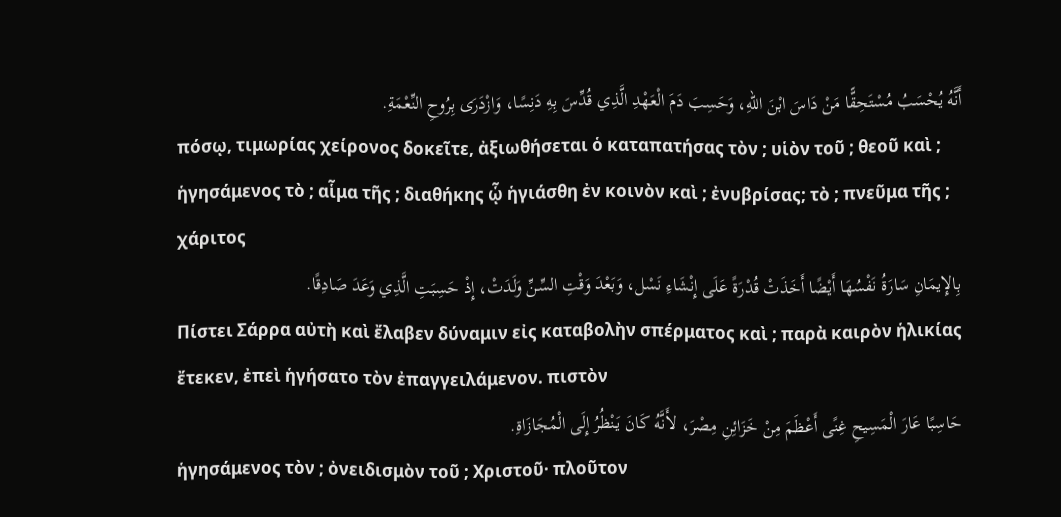أَنَّهُ يُحْسَبُ مُسْتَحِقًّا مَنْ دَاسَ ابْنَ اللهِ، وَحَسِبَ دَمَ الْعَهْدِ الَّذِي قُدِّسَ بِهِ دَنِسًا، وَازْدَرَى بِرُوحِ النِّعْمَةِ.
πόσῳ, τιμωρίας χείρονος δοκεῖτε, ἀξιωθήσεται ὁ καταπατήσας τὸν ; υἱὸν τοῦ ; θεοῦ καὶ ; ἡγησάμενος τὸ ; αἷμα τῆς ; διαθήκης ᾧ ἡγιάσθη ἐν κοινὸν καὶ ; ἐνυβρίσας; τὸ ; πνεῦμα τῆς ; χάριτος
بِالإِيمَانِ سَارَةُ نَفْسُهَا أَيْضًا أَخَذَتْ قُدْرَةً عَلَى إِنْشَاءِ نَسْل، وَبَعْدَ وَقْتِ السِّنِّ وَلَدَتْ، إِذْ حَسِبَتِ الَّذِي وَعَدَ صَادِقًا.
Πίστει Σάρρα αὐτὴ καὶ ἔλαβεν δύναμιν εἰς καταβολὴν σπέρματος καὶ ; παρὰ καιρὸν ἡλικίας ἔτεκεν, ἐπεὶ ἡγήσατο τὸν ἐπαγγειλάμενον. πιστὸν
حَاسِبًا عَارَ الْمَسِيحِ غِنًى أَعْظَمَ مِنْ خَزَائِنِ مِصْرَ، لأَنَّهُ كَانَ يَنْظُرُ إِلَى الْمُجَازَاةِ.
ἡγησάμενος τὸν ; ὀνειδισμὸν τοῦ ; Χριστοῦ· πλοῦτον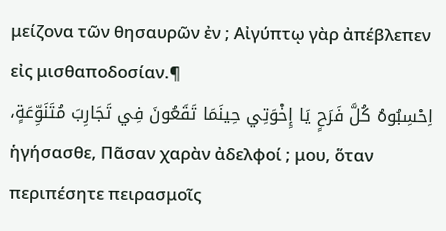μείζονα τῶν θησαυρῶν ἐν ; Αἰγύπτῳ γὰρ ἀπέβλεπεν εἰς μισθαποδοσίαν.¶
اِحْسِبُوهُ كُلَّ فَرَحٍ يَا إِخْوَتِي حِينَمَا تَقَعُونَ فِي تَجَارِبَ مُتَنَوِّعَةٍ،
ἡγήσασθε, Πᾶσαν χαρὰν ἀδελφοί ; μου, ὅταν περιπέσητε πειρασμοῖς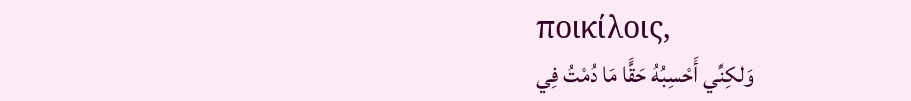ποικίλοις,
وَلكِنِّي أَحْسِبُهُ حَقًّا مَا دُمْتُ فِي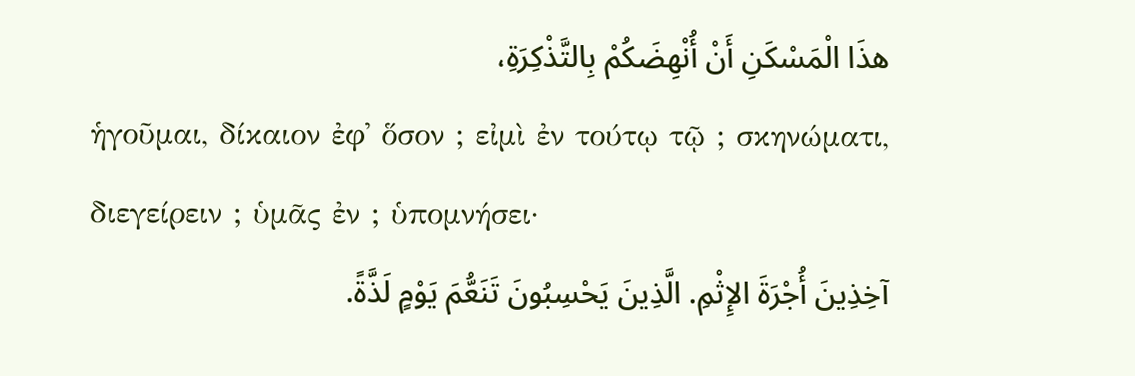هذَا الْمَسْكَنِ أَنْ أُنْهِضَكُمْ بِالتَّذْكِرَةِ،
ἡγοῦμαι, δίκαιον ἐφ᾽ ὅσον ; εἰμὶ ἐν τούτῳ τῷ ; σκηνώματι, διεγείρειν ; ὑμᾶς ἐν ; ὑπομνήσει·
آخِذِينَ أُجْرَةَ الإِثْمِ. الَّذِينَ يَحْسِبُونَ تَنَعُّمَ يَوْمٍ لَذَّةً.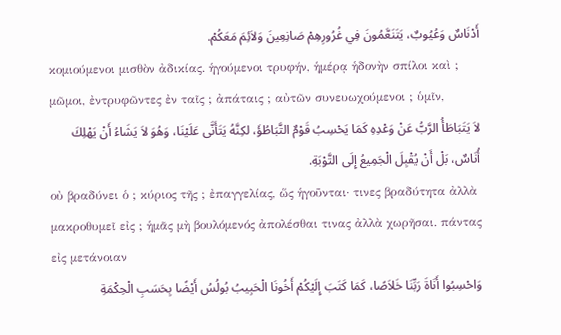أَدْنَاسٌ وَعُيُوبٌ، يَتَنَعَّمُونَ فِي غُرُورِهِمْ صَانِعِينَ وَلاَئِمَ مَعَكُمْ.
κομιούμενοι μισθὸν ἀδικίας. ἡγούμενοι τρυφήν, ἡμέρᾳ ἡδονὴν σπίλοι καὶ ; μῶμοι, ἐντρυφῶντες ἐν ταῖς ; ἀπάταις ; αὐτῶν συνευωχούμενοι ; ὑμῖν,
لاَ يَتَبَاطَأُ الرَّبُّ عَنْ وَعْدِهِ كَمَا يَحْسِبُ قَوْمٌ التَّبَاطُؤَ، لكِنَّهُ يَتَأَنَّى عَلَيْنَا، وَهُوَ لاَ يَشَاءُ أَنْ يَهْلِكَ أُنَاسٌ، بَلْ أَنْ يُقْبِلَ الْجَمِيعُ إِلَى التَّوْبَةِ.
οὐ βραδύνει ὁ ; κύριος τῆς ; ἐπαγγελίας, ὥς ἡγοῦνται· τινες βραδύτητα ἀλλὰ μακροθυμεῖ εἰς ; ἡμᾶς μὴ βουλόμενός ἀπολέσθαι τινας ἀλλὰ χωρῆσαι. πάντας εἰς μετάνοιαν
وَاحْسِبُوا أَنَاةَ رَبِّنَا خَلاَصًا، كَمَا كَتَبَ إِلَيْكُمْ أَخُونَا الْحَبِيبُ بُولُسُ أَيْضًا بِحَسَبِ الْحِكْمَةِ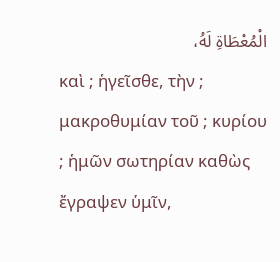الْمُعْطَاةِ لَهُ،
καὶ ; ἡγεῖσθε, τὴν ; μακροθυμίαν τοῦ ; κυρίου ; ἡμῶν σωτηρίαν καθὼς ἔγραψεν ὑμῖν,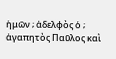ἡμῶν ; ἀδελφὸς ὁ ; ἀγαπητὸς Παῦλος καὶ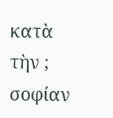κατὰ τὴν ; σοφίαν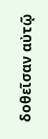δοθεῖσαν αὐτῷ